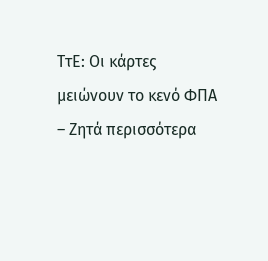ΤτΕ: Οι κάρτες μειώνουν το κενό ΦΠΑ – Ζητά περισσότερα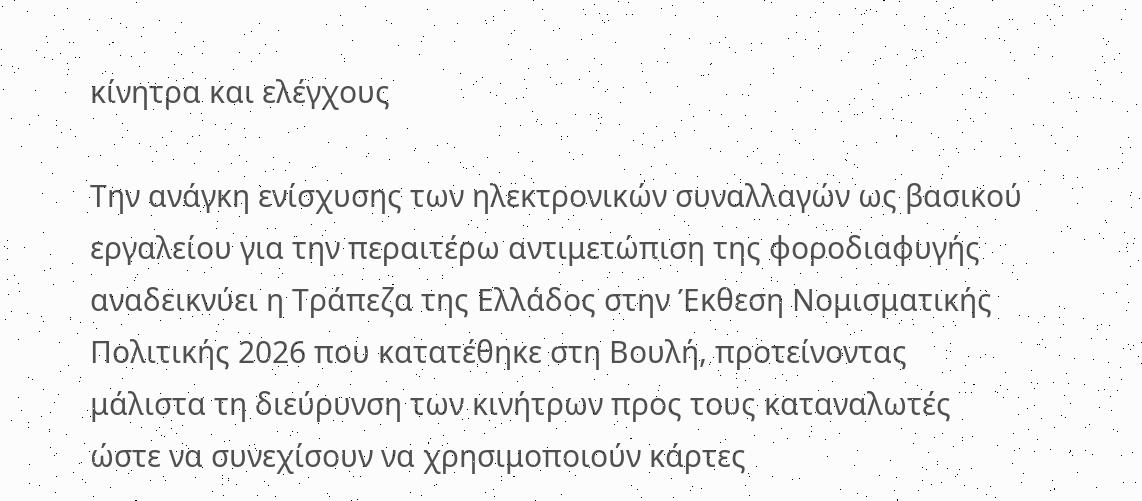κίνητρα και ελέγχους

Την ανάγκη ενίσχυσης των ηλεκτρονικών συναλλαγών ως βασικού εργαλείου για την περαιτέρω αντιμετώπιση της φοροδιαφυγής αναδεικνύει η Τράπεζα της Ελλάδος στην Έκθεση Νομισματικής Πολιτικής 2026 που κατατέθηκε στη Βουλή, προτείνοντας μάλιστα τη διεύρυνση των κινήτρων προς τους καταναλωτές ώστε να συνεχίσουν να χρησιμοποιούν κάρτες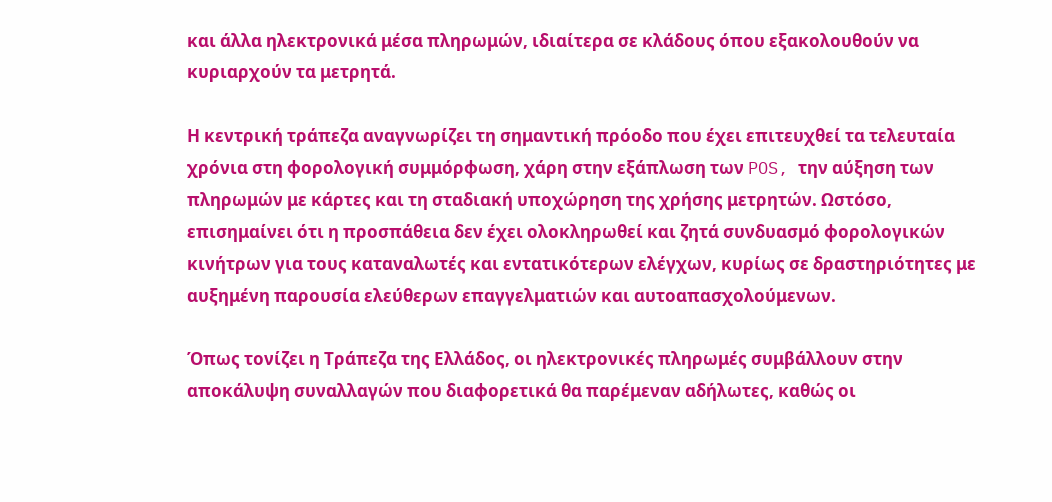και άλλα ηλεκτρονικά μέσα πληρωμών, ιδιαίτερα σε κλάδους όπου εξακολουθούν να κυριαρχούν τα μετρητά.

Η κεντρική τράπεζα αναγνωρίζει τη σημαντική πρόοδο που έχει επιτευχθεί τα τελευταία χρόνια στη φορολογική συμμόρφωση, χάρη στην εξάπλωση των POS, την αύξηση των πληρωμών με κάρτες και τη σταδιακή υποχώρηση της χρήσης μετρητών. Ωστόσο, επισημαίνει ότι η προσπάθεια δεν έχει ολοκληρωθεί και ζητά συνδυασμό φορολογικών κινήτρων για τους καταναλωτές και εντατικότερων ελέγχων, κυρίως σε δραστηριότητες με αυξημένη παρουσία ελεύθερων επαγγελματιών και αυτοαπασχολούμενων.

Όπως τονίζει η Τράπεζα της Ελλάδος, οι ηλεκτρονικές πληρωμές συμβάλλουν στην αποκάλυψη συναλλαγών που διαφορετικά θα παρέμεναν αδήλωτες, καθώς οι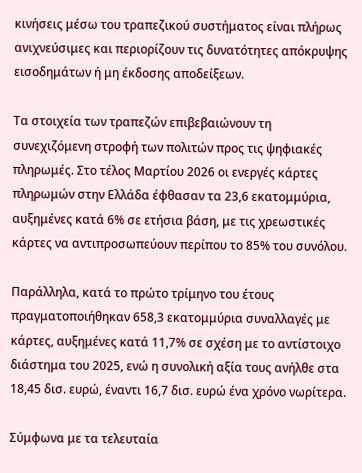κινήσεις μέσω του τραπεζικού συστήματος είναι πλήρως ανιχνεύσιμες και περιορίζουν τις δυνατότητες απόκρυψης εισοδημάτων ή μη έκδοσης αποδείξεων.

Τα στοιχεία των τραπεζών επιβεβαιώνουν τη συνεχιζόμενη στροφή των πολιτών προς τις ψηφιακές πληρωμές. Στο τέλος Μαρτίου 2026 οι ενεργές κάρτες πληρωμών στην Ελλάδα έφθασαν τα 23,6 εκατομμύρια, αυξημένες κατά 6% σε ετήσια βάση, με τις χρεωστικές κάρτες να αντιπροσωπεύουν περίπου το 85% του συνόλου.

Παράλληλα, κατά το πρώτο τρίμηνο του έτους πραγματοποιήθηκαν 658,3 εκατομμύρια συναλλαγές με κάρτες, αυξημένες κατά 11,7% σε σχέση με το αντίστοιχο διάστημα του 2025, ενώ η συνολική αξία τους ανήλθε στα 18,45 δισ. ευρώ, έναντι 16,7 δισ. ευρώ ένα χρόνο νωρίτερα.

Σύμφωνα με τα τελευταία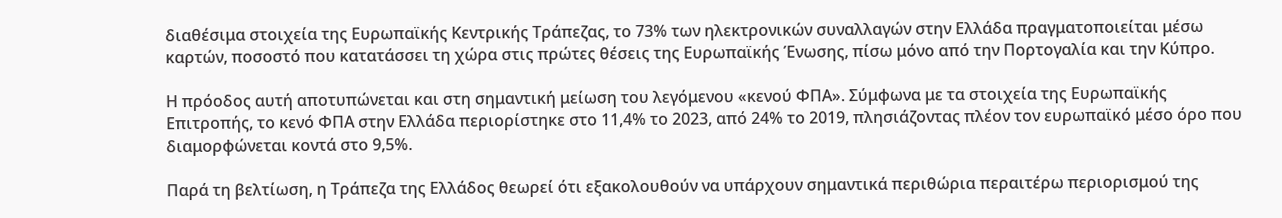διαθέσιμα στοιχεία της Ευρωπαϊκής Κεντρικής Τράπεζας, το 73% των ηλεκτρονικών συναλλαγών στην Ελλάδα πραγματοποιείται μέσω καρτών, ποσοστό που κατατάσσει τη χώρα στις πρώτες θέσεις της Ευρωπαϊκής Ένωσης, πίσω μόνο από την Πορτογαλία και την Κύπρο.

Η πρόοδος αυτή αποτυπώνεται και στη σημαντική μείωση του λεγόμενου «κενού ΦΠΑ». Σύμφωνα με τα στοιχεία της Ευρωπαϊκής Επιτροπής, το κενό ΦΠΑ στην Ελλάδα περιορίστηκε στο 11,4% το 2023, από 24% το 2019, πλησιάζοντας πλέον τον ευρωπαϊκό μέσο όρο που διαμορφώνεται κοντά στο 9,5%.

Παρά τη βελτίωση, η Τράπεζα της Ελλάδος θεωρεί ότι εξακολουθούν να υπάρχουν σημαντικά περιθώρια περαιτέρω περιορισμού της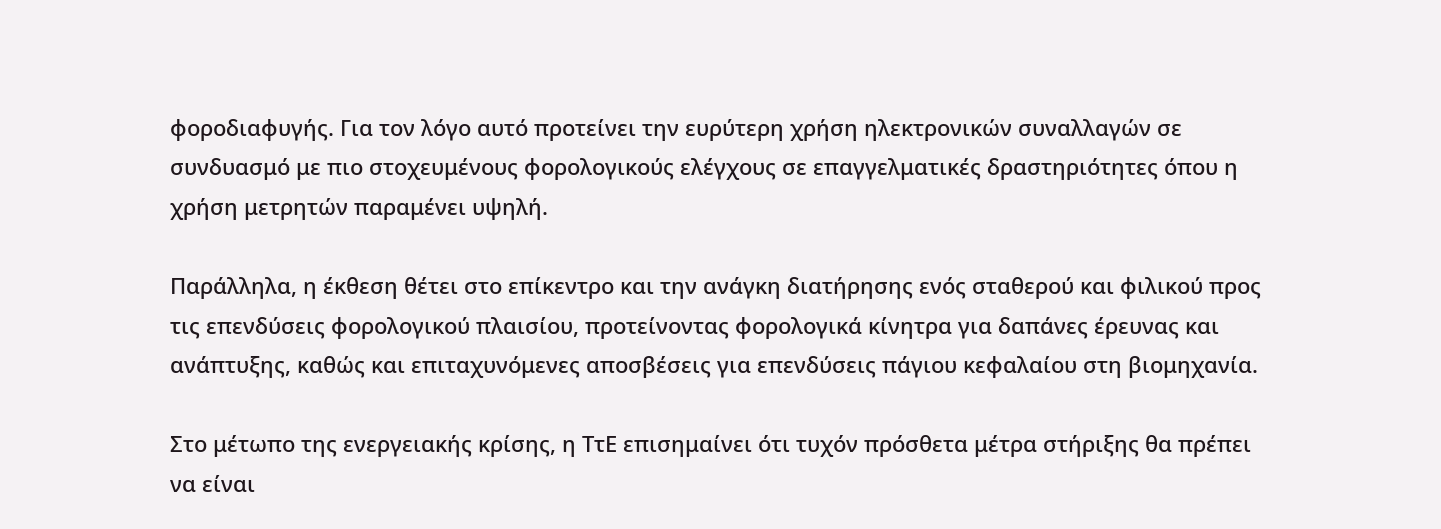φοροδιαφυγής. Για τον λόγο αυτό προτείνει την ευρύτερη χρήση ηλεκτρονικών συναλλαγών σε συνδυασμό με πιο στοχευμένους φορολογικούς ελέγχους σε επαγγελματικές δραστηριότητες όπου η χρήση μετρητών παραμένει υψηλή.

Παράλληλα, η έκθεση θέτει στο επίκεντρο και την ανάγκη διατήρησης ενός σταθερού και φιλικού προς τις επενδύσεις φορολογικού πλαισίου, προτείνοντας φορολογικά κίνητρα για δαπάνες έρευνας και ανάπτυξης, καθώς και επιταχυνόμενες αποσβέσεις για επενδύσεις πάγιου κεφαλαίου στη βιομηχανία.

Στο μέτωπο της ενεργειακής κρίσης, η ΤτΕ επισημαίνει ότι τυχόν πρόσθετα μέτρα στήριξης θα πρέπει να είναι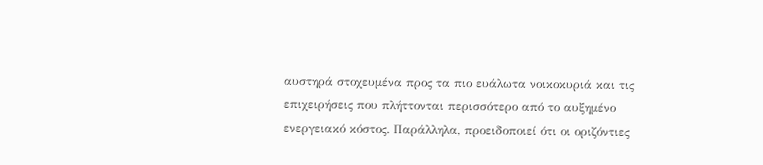αυστηρά στοχευμένα προς τα πιο ευάλωτα νοικοκυριά και τις επιχειρήσεις που πλήττονται περισσότερο από το αυξημένο ενεργειακό κόστος. Παράλληλα, προειδοποιεί ότι οι οριζόντιες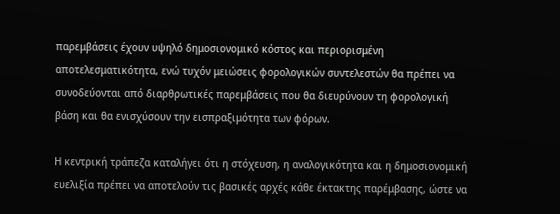παρεμβάσεις έχουν υψηλό δημοσιονομικό κόστος και περιορισμένη αποτελεσματικότητα, ενώ τυχόν μειώσεις φορολογικών συντελεστών θα πρέπει να συνοδεύονται από διαρθρωτικές παρεμβάσεις που θα διευρύνουν τη φορολογική βάση και θα ενισχύσουν την εισπραξιμότητα των φόρων.

Η κεντρική τράπεζα καταλήγει ότι η στόχευση, η αναλογικότητα και η δημοσιονομική ευελιξία πρέπει να αποτελούν τις βασικές αρχές κάθε έκτακτης παρέμβασης, ώστε να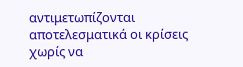αντιμετωπίζονται αποτελεσματικά οι κρίσεις χωρίς να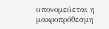υπονομεύεται η μακροπρόθεσμη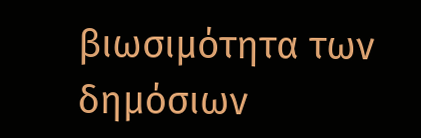βιωσιμότητα των δημόσιων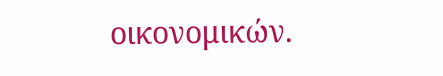οικονομικών.